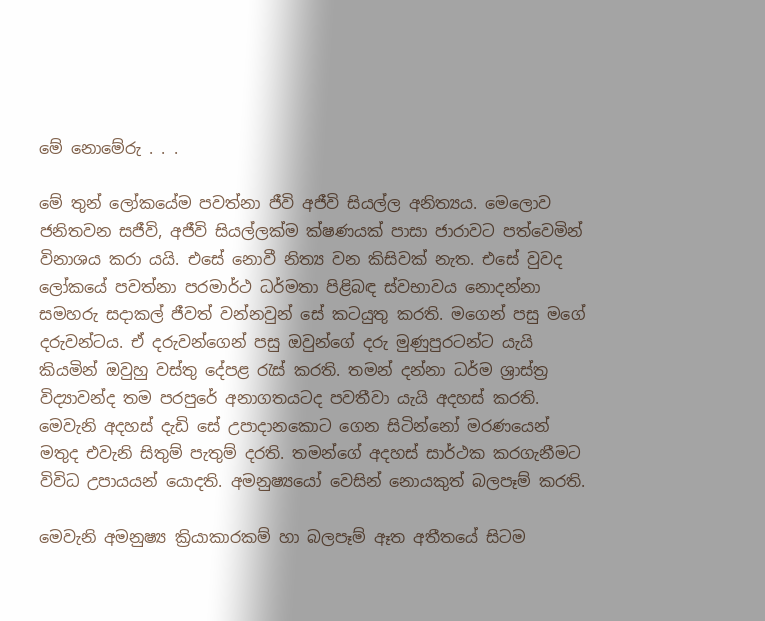මේ නොමේරු . . .

මේ තුන් ලෝකයේම පවත්නා ජීවි අජීවි සියල්ල අනිත්‍යය. මෙලොව ජනිතවන සජීවි, අජීවි සියල්ලක්ම ක්ෂණයක් පාසා ජාරාවට පත්වෙමින් විනාශය කරා යයි. එසේ නොවී නිත්‍ය වන කිසිවක් නැත. එසේ වුවද ලෝකයේ පවත්නා පරමාර්ථ ධර්මතා පිළිබඳ ස්වභාවය නොදන්නා සමහරු සදාකල් ජීවත් වන්නවුන් සේ කටයුතු කරති. මගෙන් පසු මගේ දරුවන්ටය. ඒ දරුවන්ගෙන් පසු ඔවුන්ගේ දරු මුණුපුරටන්ට යැයි කියමින් ඔවුහු වස්තු දේපළ රැස් කරති. තමන් දන්නා ධර්ම ශ්‍රාස්ත්‍ර විද්‍යාවන්ද තම පරපුරේ අනාගතයටද පවතීවා යැයි අදහස් කරති. මෙවැනි අදහස් දැඩි සේ උපාදානකොට ගෙන සිටින්නෝ මරණයෙන් මතුද එවැනි සිතුම් පැතුම් දරති. තමන්ගේ අදහස් සාර්ථක කරගැනීමට විවිධ උපායයන් යොදති. අමනුෂ්‍යයෝ වෙසින් නොයකුත් බලපෑම් කරති.

මෙවැනි අමනුෂ්‍ය ක්‍රියාකාරකම් හා බලපෑම් ඈත අතීතයේ සිටම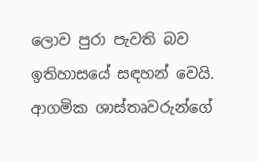ලොව පුරා පැවති බව ඉතිහාසයේ සඳහන් වෙයි. ආගමික ශාස්තෘවරුන්ගේ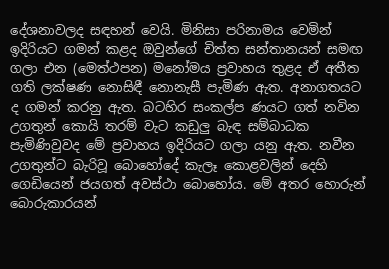දේශනාවලද සඳහන් වෙයි. මිනිසා පරිනාමය වෙමින් ඉදිරියට ගමන් කළද ඔවුන්ගේ චිත්ත සන්තානයන් සමඟ ගලා එන (මෙත්ථපන) මනෝමය ප්‍රවාහය තුළද ඒ අතීත ගති ලක්ෂණ නොසිඳී නොනැසී පැමිණ ඇත. අනාගතයට ද ගමන් කරනු ඇත. බටහිර සංකල්ප ණයට ගත් නවින උගතුන් කොයි තරම් වැට කඩුලු බැඳ සම්බාධක පැමිණිවුවද මේ ප්‍රවාහය ඉදිරියට ගලා යනු ඇත. නවීන උගතුන්ට බැරිවූ බොහෝදේ කැලෑ කොළවලින් දෙහි ගෙඩියෙන් ජයගත් අවස්ථා බොහෝය. මේ අතර හොරුන් බොරුකාරයන්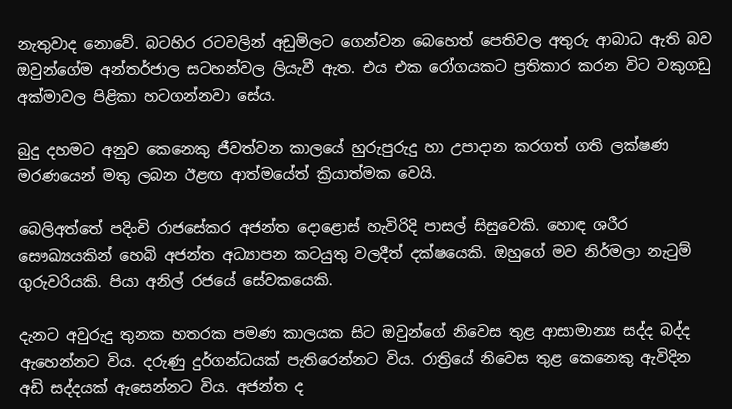නැතුවාද නොවේ. බටහිර රටවලින් අඩුමිලට ගෙන්වන බෙහෙත් පෙතිවල අතුරු ආබාධ ඇති බව ඔවුන්ගේම අන්තර්ජාල සටහන්වල ලියැවී ඇත. එය එක රෝගයකට ප්‍රතිකාර කරන විට වකුගඩු අක්මාවල පිළිකා හටගන්නවා සේය.

බුදු දහමට අනුව කෙනෙකු ජීවත්වන කාලයේ හුරුපුරුදු හා උපාදාන කරගත් ගති ලක්ෂණ මරණයෙන් මතු ලබන ඊළඟ ආත්මයේත් ක්‍රියාත්මක වෙයි.

බෙලිඅත්තේ පදිංචි රාජසේකර අජන්ත දොළොස් හැවිරිදි පාසල් සිසුවෙකි. හොඳ ශරීර සෞඛ්‍යයකින් හෙබි අජන්ත අධ්‍යාපන කටයුතු වලදීත් දක්ෂයෙකි. ඔහුගේ මව නිර්මලා නැටුම් ගුරුවරියකි. පියා අනිල් රජයේ සේවකයෙකි.

දැනට අවුරුදු තුනක හතරක පමණ කාලයක සිට ඔවුන්ගේ නිවෙස තුළ ආසාමාන්‍ය සද්ද බද්ද ඇහෙන්නට විය. දරුණු දුර්ගන්ධයක් පැතිරෙන්නට විය. රාත්‍රියේ නිවෙස තුළ කෙනෙකු ඇවිදින අඩි සද්දයක් ඇසෙන්නට විය. අජන්ත ද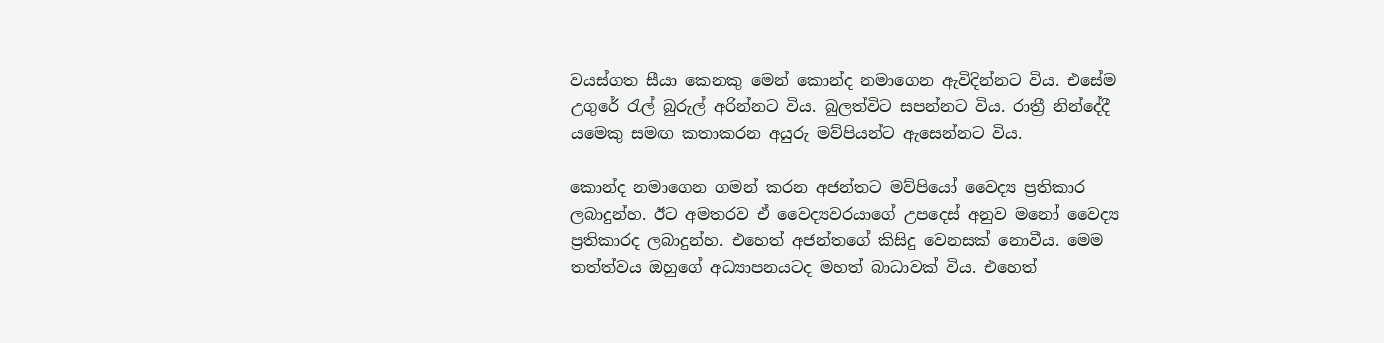වයස්ගත සීයා කෙනකු මෙන් කොන්ද නමාගෙන ඇවිදින්නට විය. එසේම උගුරේ රැල් බුරුල් අරින්නට විය. බුලත්විට සපන්නට විය. රාත්‍රී නින්දේදී යමෙකු සමඟ කතාකරන අයුරු මව්පියන්ට ඇසෙන්නට විය.

කොන්ද නමාගෙන ගමන් කරන අජන්තට මව්පියෝ වෛද්‍ය ප්‍රතිකාර ලබාදුන්හ. ඊට අමතරව ඒ වෛද්‍යවරයාගේ උපදෙස් අනුව මනෝ වෛද්‍ය ප්‍රතිකාරද ලබාදුන්හ. එහෙත් අජන්තගේ කිසිදු වෙනසක් නොවීය. මෙම තත්ත්වය ඔහුගේ අධ්‍යාපනයටද මහත් බාධාවක් විය. එහෙත්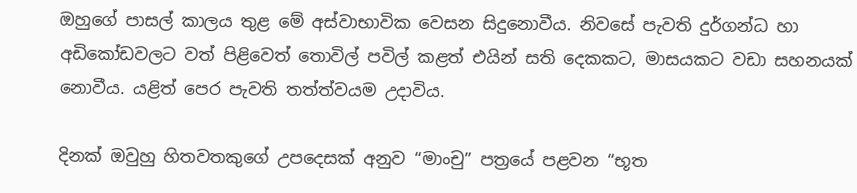ඔහුගේ පාසල් කාලය තුළ මේ අස්වාභාවික වෙසන සිදුනොවීය. නිවසේ පැවති දුර්ගන්ධ හා අඩිකෝඩවලට වත් පිළිවෙත් තොවිල් පවිල් කළත් එයින් සති දෙකකට, මාසයකට වඩා සහනයක් නොවීය. යළිත් පෙර පැවති තත්ත්වයම උදාවිය.

දිනක් ඔවුහු හිතවතකුගේ උපදෙසක් අනුව “මාංචු” පත්‍රයේ පළවන “භූත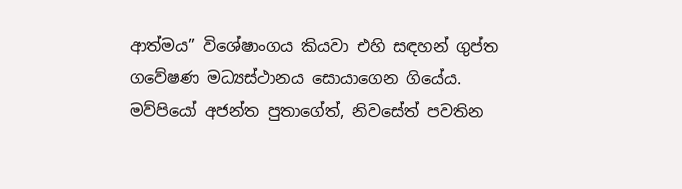ආත්මය” විශේෂාංගය කියවා එහි සඳහන් ගුප්ත ගවේෂණ මධ්‍යස්ථානය සොයාගෙන ගියේය. මව්පියෝ අජන්ත පුතාගේත්, නිවසේත් පවතින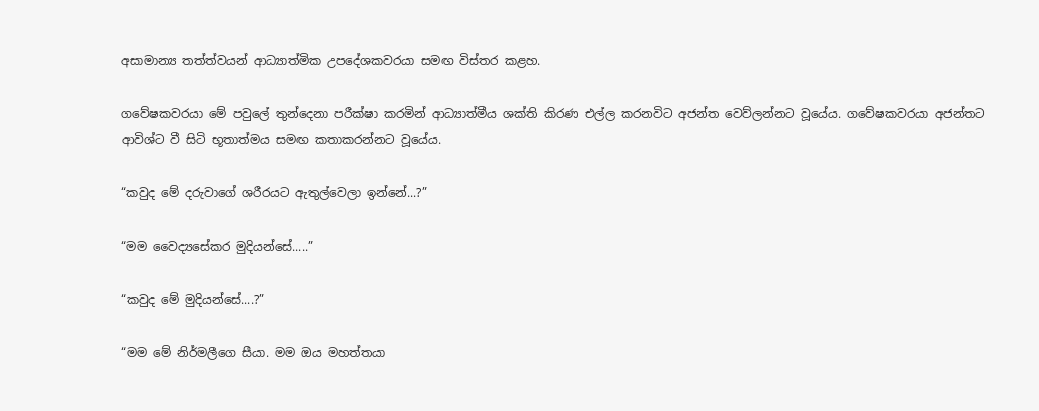අසාමාන්‍ය තත්ත්වයන් ආධ්‍යාත්මික උපදේශකවරයා සමඟ විස්තර කළහ.

ගවේෂකවරයා මේ පවුලේ තුන්දෙනා පරීක්ෂා කරමින් ආධ්‍යාත්මීය ශක්ති කිරණ එල්ල කරනවිට අජන්ත වෙව්ලන්නට වූයේය. ගවේෂකවරයා අජන්තට ආවිශ්ට වී සිටි භූතාත්මය සමඟ කතාකරන්නට වූයේය.

“කවුද මේ දරුවාගේ ශරීරයට ඇතුල්වෙලා ඉන්නේ...?”

“මම වෛද්‍යසේකර මුදියන්සේ.....”

“කවුද මේ මුදියන්සේ....?”

“මම මේ නිර්මලීගෙ සීයා. මම ඔය මහත්තයා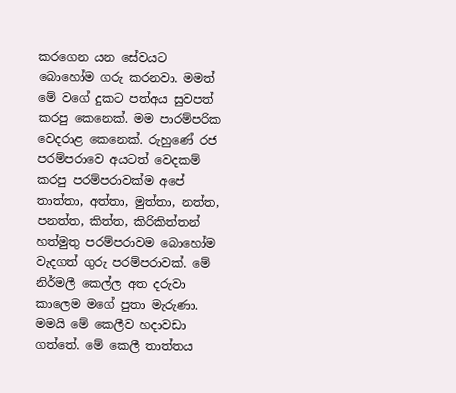කරගෙන යන සේවයට බොහෝම ගරු කරනවා. මමත් මේ වගේ දුකට පත්අය සුවපත් කරපු කෙනෙක්. මම පාරම්පරික වෙදරාළ කෙනෙක්. රුහුණේ රජ පරම්පරාවෙ අයටත් වෙදකම් කරපු පරම්පරාවක්ම අපේ තාත්තා, අත්තා, මුත්තා, නත්ත, පනත්ත, කිත්ත, කිරිකිත්තන් හත්මුතු පරම්පරාවම බොහෝම වැදගත් ගුරු පරම්පරාවක්. මේ නිර්මලී කෙල්ල අත දරුවා කාලෙම මගේ පුතා මැරුණා. මමයි මේ කෙලීව හදාවඩා ගත්තේ. මේ කෙලී තාත්තය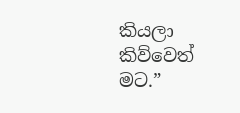කියලා කිව්වෙත් මට.”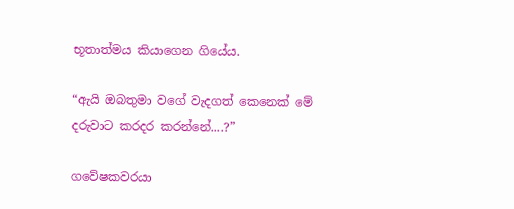භූතාත්මය කියාගෙන ගියේය.

“ඇයි ඔබතුමා වගේ වැදගත් කෙනෙක් මේ දරුවාට කරදර කරන්නේ....?”

ගවේෂකවරයා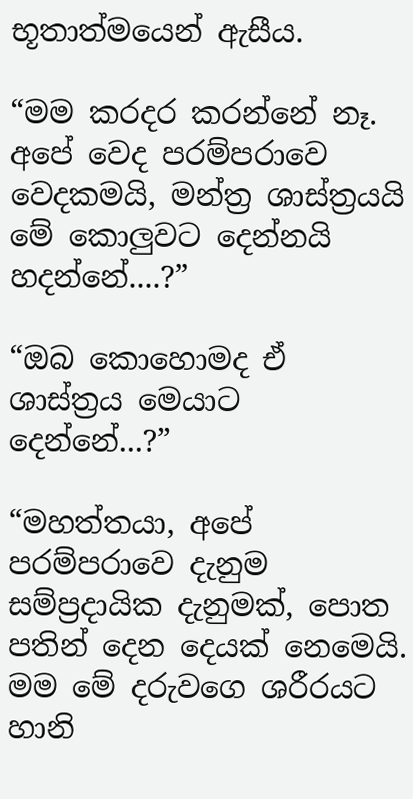භූතාත්මයෙන් ඇසීය.

“මම කරදර කරන්නේ නෑ. අපේ වෙද පරම්පරාවෙ වෙදකමයි, මන්ත්‍ර ශාස්ත්‍රයයි මේ කොලුවට දෙන්නයි හදන්නේ....?”

“ඔබ කොහොමද ඒ ශාස්ත්‍රය මෙයාට දෙන්නේ...?”

“මහත්තයා, අපේ පරම්පරාවෙ දැනුම සම්ප්‍රදායික දැනුමක්, පොත පතින් දෙන දෙයක් නෙමෙයි. මම මේ දරුවගෙ ශරීරයට හානි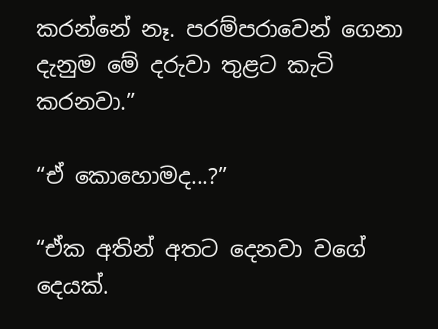කරන්නේ නෑ. පරම්පරාවෙන් ගෙනා දැනුම මේ දරුවා තුළට කැටි කරනවා.”

“ඒ කොහොමද...?”

“ඒක අතින් අතට දෙනවා වගේ දෙයක්.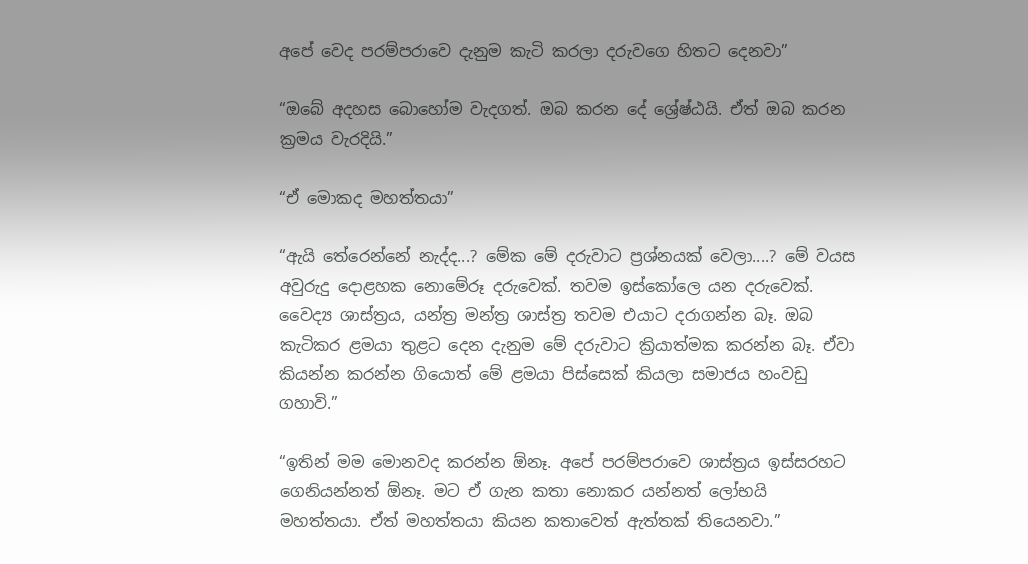අපේ වෙද පරම්පරාවෙ දැනුම කැටි කරලා දරුවගෙ හිතට දෙනවා”

“ඔබේ අදහස බොහෝම වැදගත්. ඔබ කරන දේ ශ්‍රේෂ්ඨයි. ඒත් ඔබ කරන ක්‍රමය වැරදියි.”

“ඒ මොකද මහත්තයා”

“ඇයි තේරෙන්නේ නැද්ද...? මේක මේ දරුවාට ප්‍රශ්නයක් වෙලා....? මේ වයස අවුරුදු දොළහක නොමේරූ දරුවෙක්. තවම ඉස්කෝලෙ යන දරුවෙක්. වෛද්‍ය ශාස්ත්‍රය, යන්ත්‍ර මන්ත්‍ර ශාස්ත්‍ර තවම එයාට දරාගන්න බෑ. ඔබ කැටිකර ළමයා තුළට දෙන දැනුම මේ දරුවාට ක්‍රියාත්මක කරන්න බෑ. ඒවා කියන්න කරන්න ගියොත් මේ ළමයා පිස්සෙක් කියලා සමාජය හංවඩු ගහාවි.”

“ඉතින් මම මොනවද කරන්න ඕනෑ. අපේ පරම්පරාවෙ ශාස්ත්‍රය ඉස්සරහට ගෙනියන්නත් ඕනෑ. මට ඒ ගැන කතා නොකර යන්නත් ලෝභයි මහත්තයා. ඒත් මහත්තයා කියන කතාවෙත් ඇත්තක් තියෙනවා.”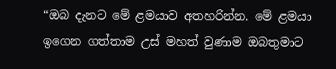“ඔබ දැනට මේ ළමයාව අතහරින්න. මේ ළමයා ඉගෙන ගත්තාම උස් මහත් වුණාම ඔබතුමාට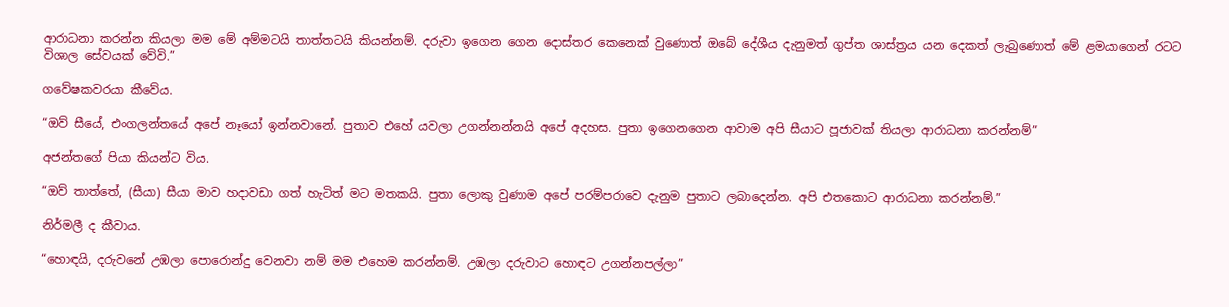ආරාධනා කරන්න කියලා මම මේ අම්මටයි තාත්තටයි කියන්නම්. දරුවා ඉගෙන ගෙන දොස්තර කෙනෙක් වුණොත් ඔබේ දේශීය දැනුමත් ගුප්ත ශාස්ත්‍රය යන දෙකත් ලැබුණොත් මේ ළමයාගෙන් රටට විශාල සේවයක් වේවි.”

ගවේෂකවරයා කීවේය.

“ඔව් සීයේ, එංගලන්තයේ අපේ නෑයෝ ඉන්නවානේ. පුතාව එහේ යවලා උගන්නන්නයි අපේ අදහස. පුතා ඉගෙනගෙන ආවාම අපි සීයාට පූජාවක් තියලා ආරාධනා කරන්නම්”

අජන්තගේ පියා කියන්ට විය.

“ඔව් තාත්තේ, (සීයා) සීයා මාව හදාවඩා ගත් හැටිත් මට මතකයි. පුතා ලොකු වුණාම අපේ පරම්පරාවෙ දැනුම පුතාට ලබාදෙන්න. අපි එතකොට ආරාධනා කරන්නම්.”

නිර්මලී ද කීවාය.

“හොඳයි, දරුවනේ උඹලා පොරොන්දු වෙනවා නම් මම එහෙම කරන්නම්. උඹලා දරුවාට හොඳට උගන්නපල්ලා”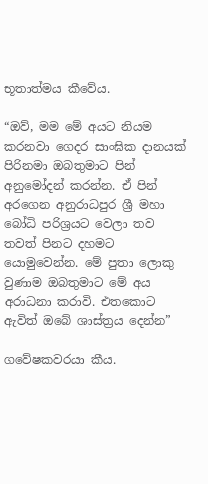භූතාත්මය කීවේය.

“ඔව්, මම මේ අයට නියම කරනවා ගෙදර සාංඝික දානයක් පිරිනමා ඔබතුමාට පින් අනුමෝදන් කරන්න. ඒ පින් අරගෙන අනුරාධපුර ශ්‍රී මහා බෝධි පරිශ්‍රයට වෙලා තව තවත් පිනට දහමට යොමුවෙන්න. මේ පුතා ලොකු වුණාම ඔබතුමාට මේ අය අරාධනා කරාවි. එතකොට ඇවිත් ඔබේ ශාස්ත්‍රය දෙන්න”

ගවේෂකවරයා කීය.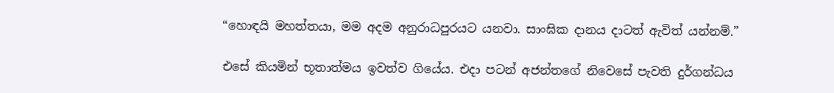“හොඳයි මහත්තයා, මම අදම අනුරාධපුරයට යනවා. සාංඝික දානය දාටත් ඇවිත් යන්නම්.”

එසේ කියමින් භූතාත්මය ඉවත්ව ගියේය. එදා පටන් අජන්තගේ නිවෙසේ පැවති දුර්ගන්ධය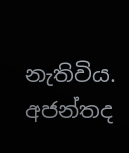නැතිවිය. අජන්තද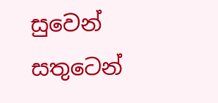සුවෙන් සතුටෙන්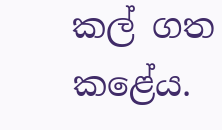කල් ගත කළේය.